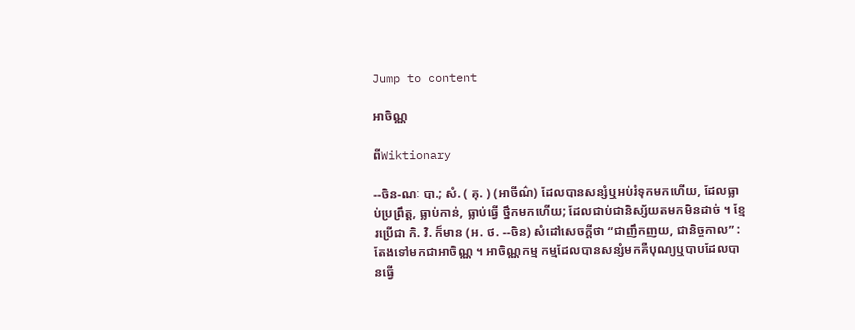Jump to content

អាចិណ្ណ

ពីWiktionary

--ចិន-ណៈ បា.; សំ. ( គុ. ) (អាចីណ៌) ដែលបានសន្សំឬអប់រំទុកមកហើយ, ដែលធ្លាប់ប្រព្រឹត្ត, ធ្លាប់កាន់, ធ្លាប់ធ្វើ ថ្នឹកមកហើយ; ដែលជាប់ជានិស្ស័យតមកមិនដាច់ ។ ខ្មែរប្រើជា កិ. វិ. ក៏មាន (អ. ថ. --ចិន) សំដៅសេចក្ដីថា “ជាញឹកញយ, ជានិច្ចកាល” : តែងទៅមកជាអាចិណ្ណ ។ អាចិណ្ណកម្ម កម្មដែលបានសន្សំមកគឺបុណ្យឬបាបដែលបានធ្វើ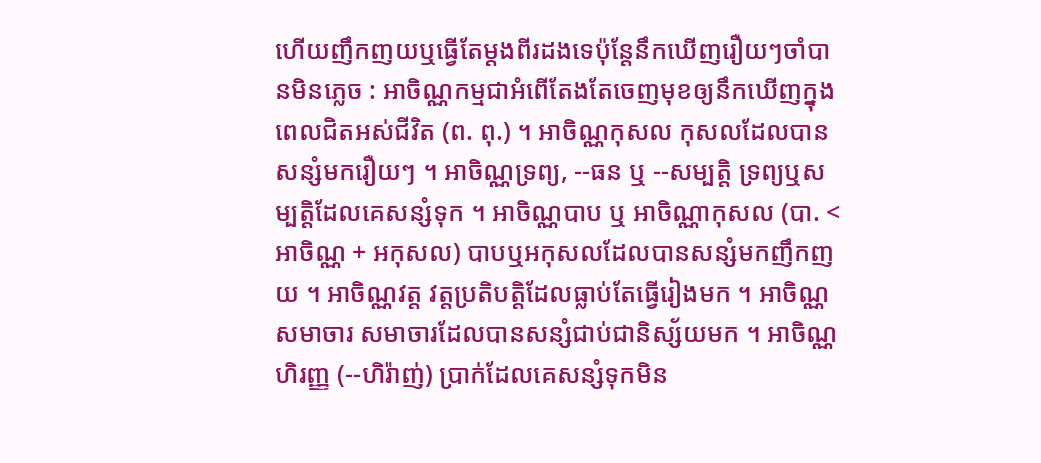ហើយញឹកញយឬធ្វើតែម្តងពីរដងទេប៉ុន្តែនឹកឃើញរឿយៗចាំបានមិនភ្លេច : អាចិណ្ណកម្មជាអំពើតែងតែចេញមុខឲ្យនឹកឃើញក្នុងពេលជិតអស់ជីវិត (ព. ពុ.) ។ អាចិណ្ណកុសល កុសលដែលបានសន្សំមករឿយៗ ។ អាចិណ្ណទ្រព្យ, --ធន ឬ --សម្បត្តិ ទ្រព្យឬសម្បត្តិដែលគេសន្សំទុក ។ អាចិណ្ណបាប ឬ អាចិណ្ណាកុសល (បា. < អាចិណ្ណ + អកុសល) បាបឬអកុសលដែលបានសន្សំមកញឹកញយ ។ អាចិណ្ណវត្ត វត្តប្រតិបត្តិដែលធ្លាប់តែធ្វើរៀងមក ។ អាចិណ្ណសមាចារ សមាចារដែលបានសន្សំជាប់ជានិស្ស័យមក ។ អាចិណ្ណហិរញ្ញ (--ហិរ៉ាញ់) ប្រាក់ដែលគេសន្សំទុកមិន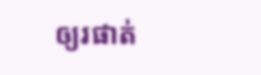ឲ្យរផាត់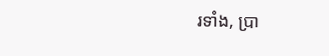រទាំង, ប្រា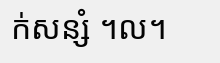ក់សន្សំ ។ល។